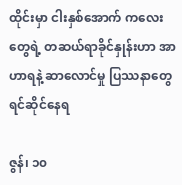ထိုင်းမှာ ငါးနှစ်အောက် ကလေးတွေရဲ့ တဆယ်ရာခိုင်နှုန်းဟာ အာဟာရနဲ့ ဆာလောင်မှု ပြဿနာတွေ ရင်ဆိုင်နေရ

ဇွန်၊ ၁၀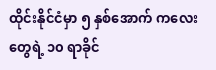ထိုင်းနိုင်ငံမှာ ၅ နှစ်အောက် ကလေးတွေရဲ့ ၁၀ ရာခိုင်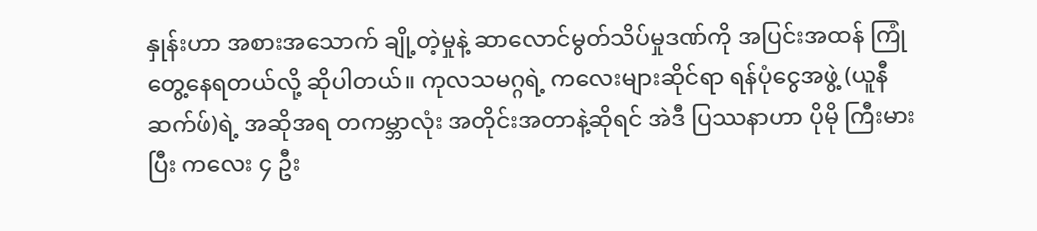နှုန်းဟာ အစားအသောက် ချို့တဲ့မှုနဲ့ ဆာလောင်မွတ်သိပ်မှုဒဏ်ကို အပြင်းအထန် ကြုံတွေ့နေရတယ်လို့ ဆိုပါတယ်။ ကုလသမဂ္ဂရဲ့ ကလေးများဆိုင်ရာ ရန်ပုံငွေအဖွဲ့ (ယူနီဆက်ဖ်)ရဲ့ အဆိုအရ တကမ္ဘာလုံး အတိုင်းအတာနဲ့ဆိုရင် အဲဒီ ပြဿနာဟာ ပိုမို ကြီးမားပြီး ကလေး ၄ ဦး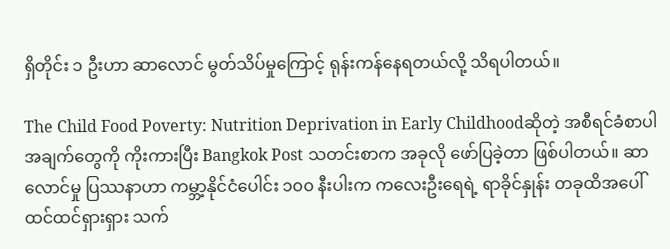ရှိတိုင်း ၁ ဦးဟာ ဆာလောင် မွတ်သိပ်မှုကြောင့် ရုန်းကန်နေရတယ်လို့ သိရပါတယ်။

The Child Food Poverty: Nutrition Deprivation in Early Childhoodဆိုတဲ့ အစီရင်ခံစာပါ အချက်တွေကို ကိုးကားပြီး Bangkok Post သတင်းစာက အခုလို ဖော်ပြခဲ့တာ ဖြစ်ပါတယ်။ ဆာလောင်မှု ပြဿနာဟာ ကမ္ဘာ့နိုင်ငံပေါင်း ၁၀၀ နီးပါးက ကလေးဦးရေရဲ့ ရာခိုင်နှုန်း တခုထိအပေါ် ထင်ထင်ရှားရှား သက်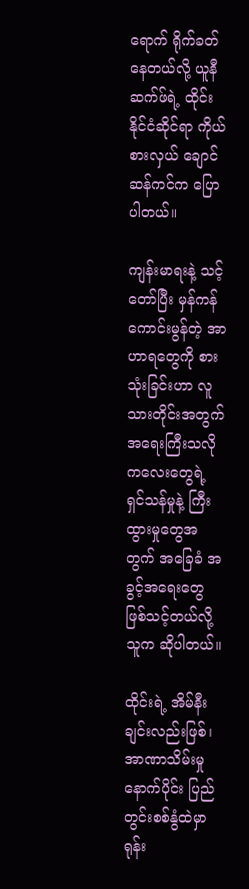ရောက် ရိုက်ခတ်နေတယ်လို့ ယူနီဆက်ဖ်ရဲ့ ထိုင်းနိုင်ငံဆိုင်ရာ ကိုယ်စားလှယ် ချောင်ဆန်ကင်က ပြောပါတယ်။

ကျန်းမာရးနဲ့ သင့်တော်ပြီး မှန်ကန်ကောင်းမွန်တဲ့ အာဟာရတွေကို စားသုံးခြင်းဟာ လူသားတိုင်းအတွက် အရေးကြီးသလို ကလေးတွေရဲ့ ရှင်သန်မှုနဲ့ ကြီးထွားမှုတွေအတွက် အခြေခံ အခွင့်အရေးတွေ ဖြစ်သင့်တယ်လို့ သူက ဆိုပါတယ်။

ထိုင်းရဲ့ အိမ်နီးချင်းလည်းဖြစ်၊ အာဏာသိမ်းမှုနောက်ပိုင်း ပြည်တွင်းစစ်နွံထဲမှာ ရုန်း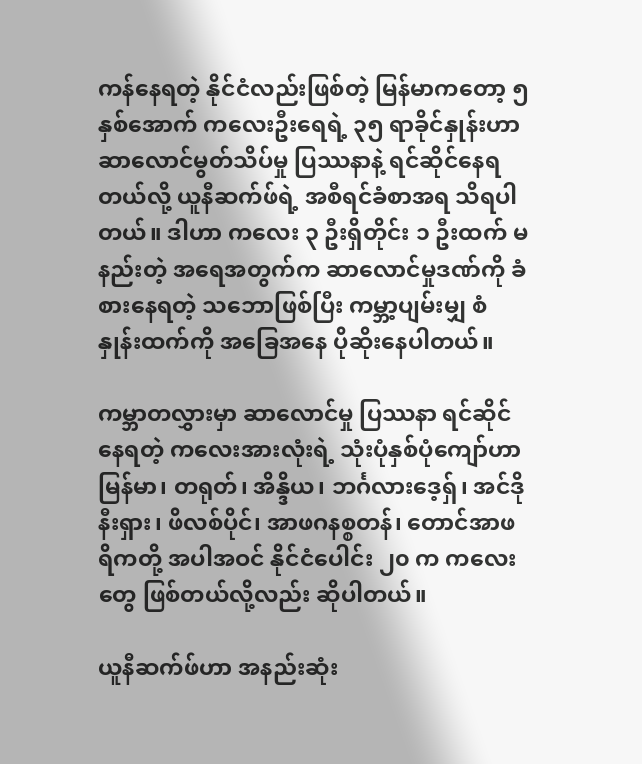ကန်နေရတဲ့ နိုင်ငံလည်းဖြစ်တဲ့ မြန်မာကတော့ ၅ နှစ်အောက် ကလေးဦးရေရဲ့ ၃၅ ရာခိုင်နှုန်းဟာ ဆာလောင်မွတ်သိပ်မှု ပြဿနာနဲ့ ရင်ဆိုင်နေရတယ်လို့ ယူနီဆက်ဖ်ရဲ့ အစီရင်ခံစာအရ သိရပါတယ်။ ဒါဟာ ကလေး ၃ ဦးရှိတိုင်း ၁ ဦးထက် မနည်းတဲ့ အရေအတွက်က ဆာလောင်မှုဒဏ်ကို ခံစားနေရတဲ့ သဘောဖြစ်ပြီး ကမ္ဘာ့ပျမ်းမျှ စံနှုန်းထက်ကို အခြေအနေ ပိုဆိုးနေပါတယ်။

ကမ္ဘာတလွှားမှာ ဆာလောင်မှု ပြဿနာ ရင်ဆိုင်နေရတဲ့ ကလေးအားလုံးရဲ့ သုံးပုံနှစ်ပုံကျော်ဟာ မြန်မာ၊ တရုတ်၊ အိန္ဒိယ၊ ဘင်္ဂလားဒေ့ရှ်၊ အင်ဒိုနီးရှား၊ ဖိလစ်ပိုင်၊ အာဖဂနစ္စတန်၊ တောင်အာဖရိကတို့ အပါအဝင် နိုင်ငံပေါင်း ၂၀ က ကလေးတွေ ဖြစ်တယ်လို့လည်း ဆိုပါတယ်။

ယူနီဆက်ဖ်ဟာ အနည်းဆုံး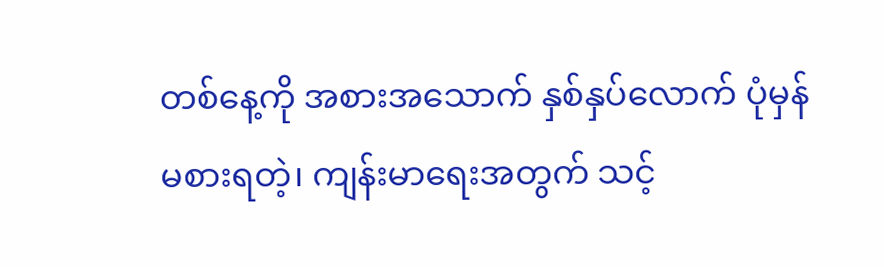တစ်နေ့ကို အစားအသောက် နှစ်နှပ်လောက် ပုံမှန်မစားရတဲ့၊ ကျန်းမာရေးအတွက် သင့်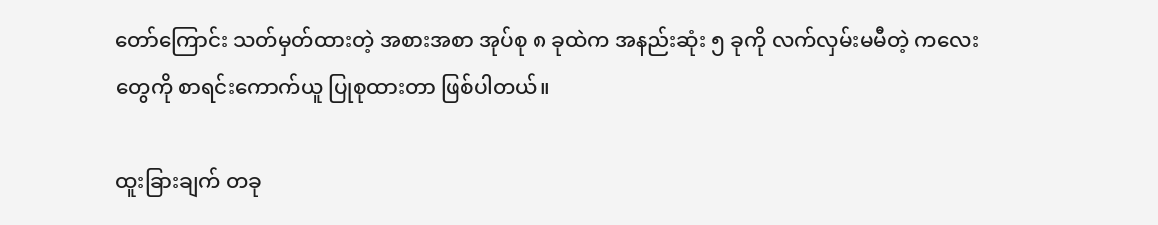တော်ကြောင်း သတ်မှတ်ထားတဲ့ အစားအစာ အုပ်စု ၈ ခုထဲက အနည်းဆုံး ၅ ခုကို လက်လှမ်းမမီတဲ့ ကလေးတွေကို စာရင်းကောက်ယူ ပြုစုထားတာ ဖြစ်ပါတယ်။

ထူးခြားချက် တခု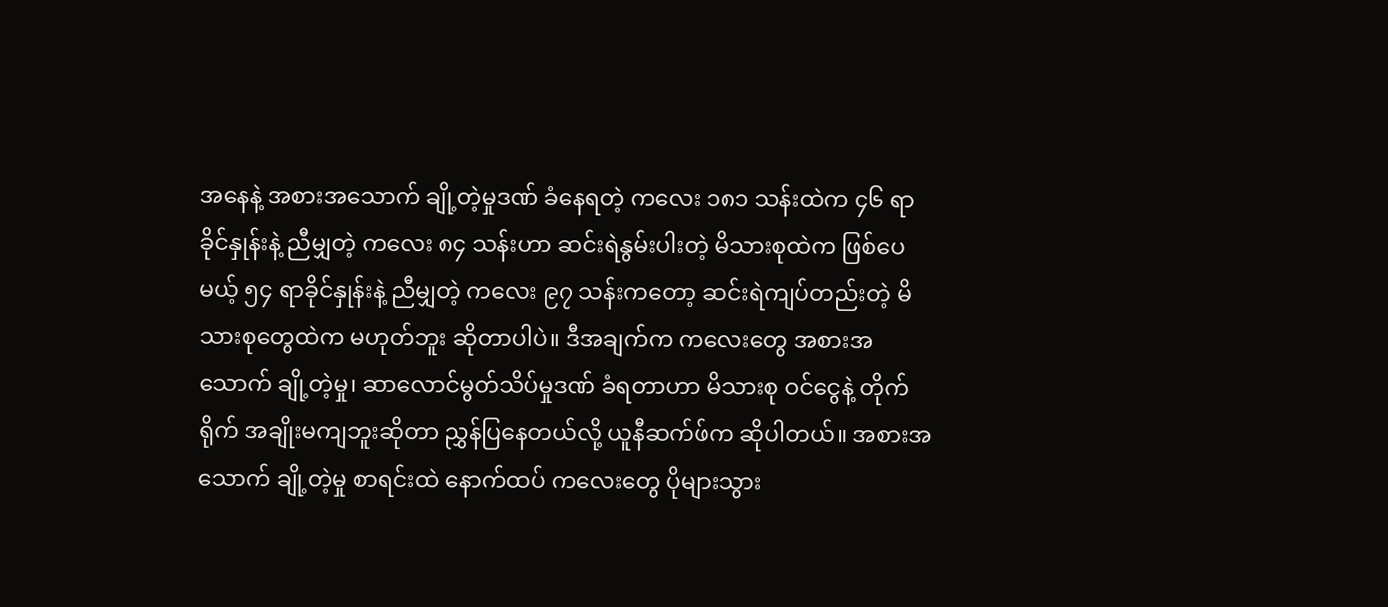အနေနဲ့ အစားအသောက် ချို့တဲ့မှုဒဏ် ခံနေရတဲ့ ကလေး ၁၈၁ သန်းထဲက ၄၆ ရာခိုင်နှုန်းနဲ့ ညီမျှတဲ့ ကလေး ၈၄ သန်းဟာ ဆင်းရဲနွမ်းပါးတဲ့ မိသားစုထဲက ဖြစ်ပေမယ့် ၅၄ ရာခိုင်နှုန်းနဲ့ ညီမျှတဲ့ ကလေး ၉၇ သန်းကတော့ ဆင်းရဲကျပ်တည်းတဲ့ မိသားစုတွေထဲက မဟုတ်ဘူး ဆိုတာပါပဲ။ ဒီအချက်က ကလေးတွေ အစားအသောက် ချို့တဲ့မှု၊ ဆာလောင်မွတ်သိပ်မှုဒဏ် ခံရတာဟာ မိသားစု ဝင်ငွေနဲ့ တိုက်ရိုက် အချိုးမကျဘူးဆိုတာ ညွှန်ပြနေတယ်လို့ ယူနီဆက်ဖ်က ဆိုပါတယ်။ အစားအသောက် ချို့တဲ့မှု စာရင်းထဲ နောက်ထပ် ကလေးတွေ ပိုများသွား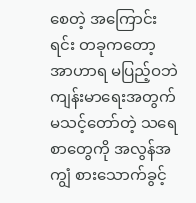စေတဲ့ အကြောင်းရင်း တခုကတော့ အာဟာရ မပြည့်ဝဘဲ ကျန်းမာရေးအတွက် မသင့်တော်တဲ့ သရေစာတွေကို အလွန်အကျွံ စားသောက်ခွင့်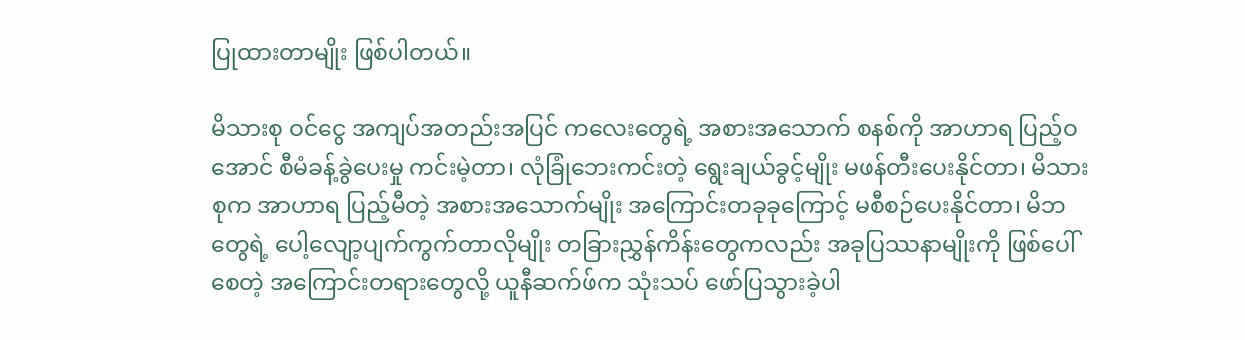ပြုထားတာမျိုး ဖြစ်ပါတယ်။

မိသားစု ဝင်ငွေ အကျပ်အတည်းအပြင် ကလေးတွေရဲ့ အစားအသောက် စနစ်ကို အာဟာရ ပြည့်ဝအောင် စီမံခန့်ခွဲပေးမှု ကင်းမဲ့တာ၊ လုံခြုံဘေးကင်းတဲ့ ရွေးချယ်ခွင့်မျိုး မဖန်တီးပေးနိုင်တာ၊ မိသားစုက အာဟာရ ပြည့်မီတဲ့ အစားအသောက်မျိုး အကြောင်းတခုခုကြောင့် မစီစဉ်ပေးနိုင်တာ၊ မိဘတွေရဲ့ ပေါ့လျော့ပျက်ကွက်တာလိုမျိုး တခြားညွှန်ကိန်းတွေကလည်း အခုပြဿနာမျိုးကို ဖြစ်ပေါ်စေတဲ့ အကြောင်းတရားတွေလို့ ယူနီဆက်ဖ်က သုံးသပ် ဖော်ပြသွားခဲ့ပါ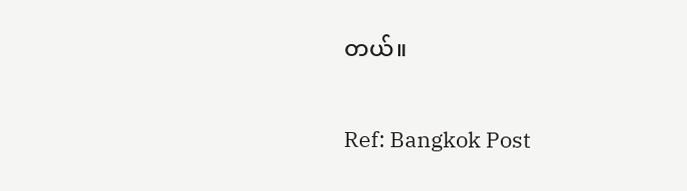တယ်။

Ref: Bangkok Post